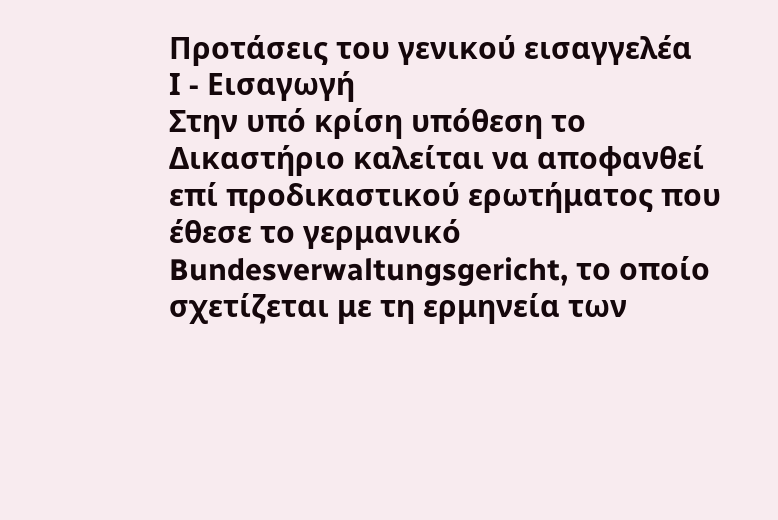Προτάσεις του γενικού εισαγγελέα
Ι - Εισαγωγή
Στην υπό κρίση υπόθεση το Δικαστήριο καλείται να αποφανθεί επί προδικαστικού ερωτήματος που έθεσε το γερμανικό Bundesverwaltungsgericht, το οποίο σχετίζεται με τη ερμηνεία των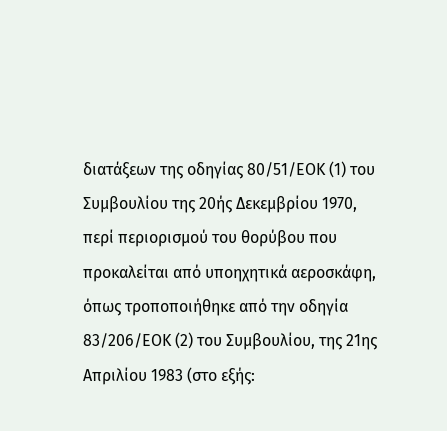διατάξεων της οδηγίας 80/51/ΕΟΚ (1) του Συμβουλίου της 20ής Δεκεμβρίου 1970, περί περιορισμού του θορύβου που προκαλείται από υποηχητικά αεροσκάφη, όπως τροποποιήθηκε από την οδηγία 83/206/ΕΟΚ (2) του Συμβουλίου, της 21ης Απριλίου 1983 (στο εξής: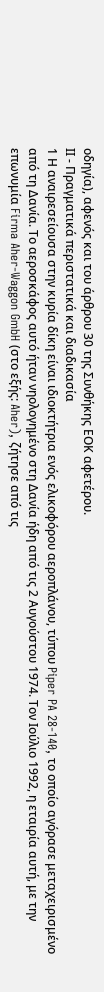οδηγία), αφενός και του άρθρου 30 της Συνθήκης ΕΟΚ αφετέρου.
ΙΙ - Πραγματικά περιστατικά και διαδικασία
1 Η αναιρεσείουσα στην κυρία δίκη είναι ιδιοκτήτρια ενός ελικοφόρου αεροπλάνου, τύπου Piper PA 28-140, το οποίο αγόρασε μεταχειρισμένο από τη Δανία. Το αεροσκάφος αυτό ήταν νηολογημένο στη Δανία ήδη από τις 2 Αυγούστου 1974. Τον Ιούλιο 1992, η εταιρία αυτή, με την επωνυμία Firma Aher-Waggon GmbH (στο εξής: Aher), ζήτησε από τις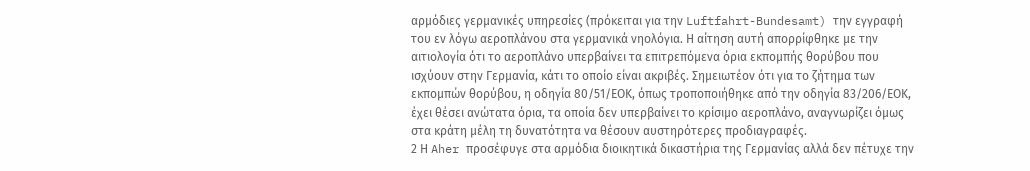αρμόδιες γερμανικές υπηρεσίες (πρόκειται για την Luftfahrt-Bundesamt) την εγγραφή του εν λόγω αεροπλάνου στα γερμανικά νηολόγια. Η αίτηση αυτή απορρίφθηκε με την αιτιολογία ότι το αεροπλάνο υπερβαίνει τα επιτρεπόμενα όρια εκπομπής θορύβου που ισχύουν στην Γερμανία, κάτι το οποίο είναι ακριβές. Σημειωτέον ότι για το ζήτημα των εκπομπών θορύβου, η οδηγία 80/51/ΕΟΚ, όπως τροποποιήθηκε από την οδηγία 83/206/ΕΟΚ, έχει θέσει ανώτατα όρια, τα οποία δεν υπερβαίνει το κρίσιμο αεροπλάνο, αναγνωρίζει όμως στα κράτη μέλη τη δυνατότητα να θέσουν αυστηρότερες προδιαγραφές.
2 Η Aher προσέφυγε στα αρμόδια διοικητικά δικαστήρια της Γερμανίας αλλά δεν πέτυχε την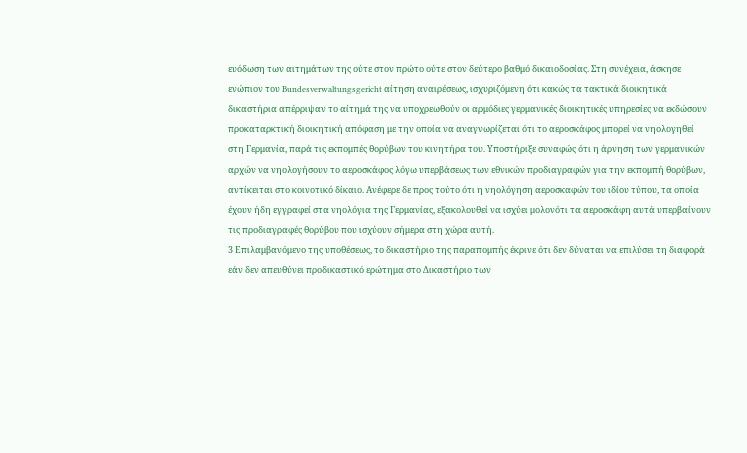ευόδωση των αιτημάτων της ούτε στον πρώτο ούτε στον δεύτερο βαθμό δικαιοδοσίας. Στη συνέχεια, άσκησε ενώπιον του Bundesverwaltungsgericht αίτηση αναιρέσεως, ισχυριζόμενη ότι κακώς τα τακτικά διοικητικά δικαστήρια απέρριψαν το αίτημά της να υποχρεωθούν οι αρμόδιες γερμανικές διοικητικές υπηρεσίες να εκδώσουν προκαταρκτική διοικητική απόφαση με την οποία να αναγνωρίζεται ότι το αεροσκάφος μπορεί να νηολογηθεί στη Γερμανία, παρά τις εκπομπές θορύβων του κινητήρα του. Υποστήριξε συναφώς ότι η άρνηση των γερμανικών αρχών να νηολογήσουν το αεροσκάφος λόγω υπερβάσεως των εθνικών προδιαγραφών για την εκπομπή θορύβων, αντίκειται στο κοινοτικό δίκαιο. Ανέφερε δε προς τούτο ότι η νηολόγηση αεροσκαφών του ιδίου τύπου, τα οποία έχουν ήδη εγγραφεί στα νηολόγια της Γερμανίας, εξακολουθεί να ισχύει μολονότι τα αεροσκάφη αυτά υπερβαίνουν τις προδιαγραφές θορύβου που ισχύουν σήμερα στη χώρα αυτή.
3 Επιλαμβανόμενο της υποθέσεως, το δικαστήριο της παραπομπής έκρινε ότι δεν δύναται να επιλύσει τη διαφορά εάν δεν απευθύνει προδικαστικό ερώτημα στο Δικαστήριο των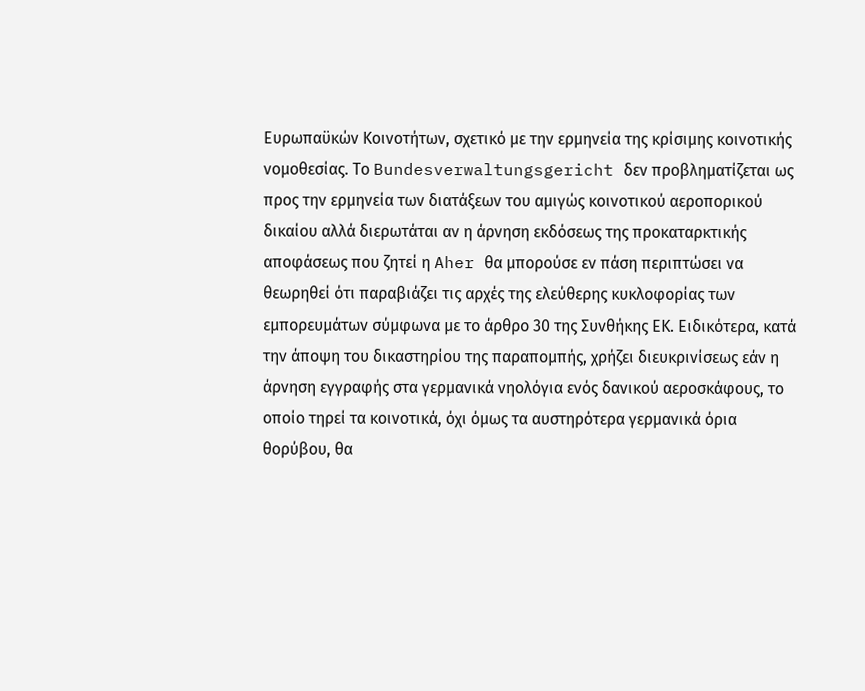Ευρωπαϋκών Κοινοτήτων, σχετικό με την ερμηνεία της κρίσιμης κοινοτικής νομοθεσίας. Το Bundesverwaltungsgericht δεν προβληματίζεται ως προς την ερμηνεία των διατάξεων του αμιγώς κοινοτικού αεροπορικού δικαίου αλλά διερωτάται αν η άρνηση εκδόσεως της προκαταρκτικής αποφάσεως που ζητεί η Aher θα μπορούσε εν πάση περιπτώσει να θεωρηθεί ότι παραβιάζει τις αρχές της ελεύθερης κυκλοφορίας των εμπορευμάτων σύμφωνα με το άρθρο 30 της Συνθήκης ΕΚ. Ειδικότερα, κατά την άποψη του δικαστηρίου της παραπομπής, χρήζει διευκρινίσεως εάν η άρνηση εγγραφής στα γερμανικά νηολόγια ενός δανικού αεροσκάφους, το οποίο τηρεί τα κοινοτικά, όχι όμως τα αυστηρότερα γερμανικά όρια θορύβου, θα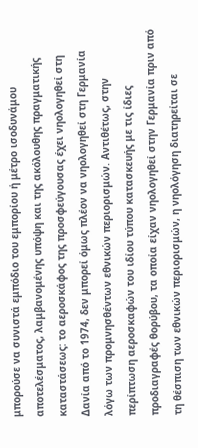μπορούσε να συνιστά εμπόδιο του εμπορίου ή μέτρο ισοδυνάμου αποτελέσματος, λαμβανομένης υπόψη και της ακόλουθης πραγματικής καταστάσεως: το αεροσκάφος της προσφεύγουσας έχει νηολογηθεί στη Δανία από το 1974, δεν μπορεί όμως πλέον να νηολογηθεί στη Γερμανία λόγω των προμνησθέντων εθνικών περιορισμών. Αντιθέτως, στην περίπτωση αεροσκαφών του ιδίου τύπου κατασκευής με τις ίδιες προδιαγραφές θορύβου, τα οποία είχαν νηολογηθεί στην Γερμανία πριν από τη θέσπιση των εθνικών περιορισμών, η νηολόγηση διατηρείται σε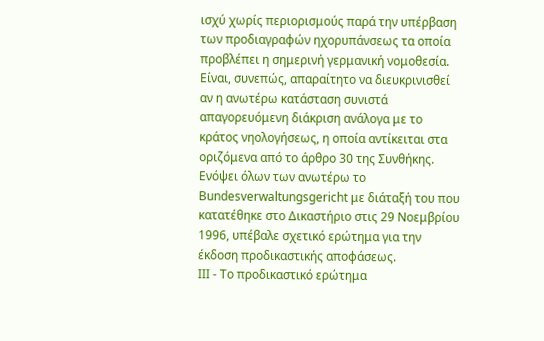ισχύ χωρίς περιορισμούς παρά την υπέρβαση των προδιαγραφών ηχορυπάνσεως τα οποία προβλέπει η σημερινή γερμανική νομοθεσία. Είναι, συνεπώς, απαραίτητο να διευκρινισθεί αν η ανωτέρω κατάσταση συνιστά απαγορευόμενη διάκριση ανάλογα με το κράτος νηολογήσεως, η οποία αντίκειται στα οριζόμενα από το άρθρο 30 της Συνθήκης.
Ενόψει όλων των ανωτέρω το Bundesverwaltungsgericht με διάταξή του που κατατέθηκε στο Δικαστήριο στις 29 Νοεμβρίου 1996, υπέβαλε σχετικό ερώτημα για την έκδοση προδικαστικής αποφάσεως.
ΙΙΙ - Το προδικαστικό ερώτημα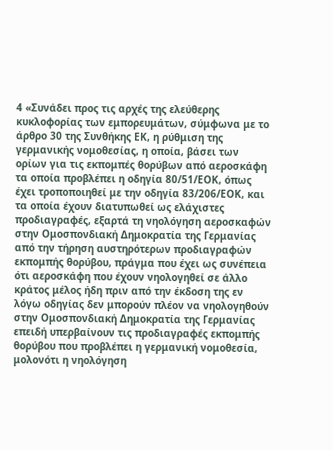4 «Συνάδει προς τις αρχές της ελεύθερης κυκλοφορίας των εμπορευμάτων, σύμφωνα με το άρθρο 30 της Συνθήκης ΕΚ, η ρύθμιση της γερμανικής νομοθεσίας, η οποία, βάσει των ορίων για τις εκπομπές θορύβων από αεροσκάφη τα οποία προβλέπει η οδηγία 80/51/ΕΟΚ, όπως έχει τροποποιηθεί με την οδηγία 83/206/ΕΟΚ, και τα οποία έχουν διατυπωθεί ως ελάχιστες προδιαγραφές, εξαρτά τη νηολόγηση αεροσκαφών στην Ομοσπονδιακή Δημοκρατία της Γερμανίας από την τήρηση αυστηρότερων προδιαγραφών εκπομπής θορύβου, πράγμα που έχει ως συνέπεια ότι αεροσκάφη που έχουν νηολογηθεί σε άλλο κράτος μέλος ήδη πριν από την έκδοση της εν λόγω οδηγίας δεν μπορούν πλέον να νηολογηθούν στην Ομοσπονδιακή Δημοκρατία της Γερμανίας επειδή υπερβαίνουν τις προδιαγραφές εκπομπής θορύβου που προβλέπει η γερμανική νομοθεσία, μολονότι η νηολόγηση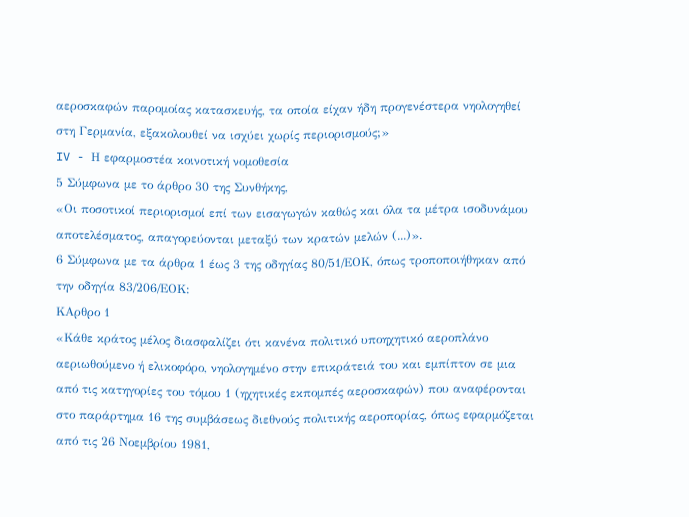αεροσκαφών παρομοίας κατασκευής, τα οποία είχαν ήδη προγενέστερα νηολογηθεί στη Γερμανία, εξακολουθεί να ισχύει χωρίς περιορισμούς;»
IV - Η εφαρμοστέα κοινοτική νομοθεσία
5 Σύμφωνα με το άρθρο 30 της Συνθήκης,
«Οι ποσοτικοί περιορισμοί επί των εισαγωγών καθώς και όλα τα μέτρα ισοδυνάμου αποτελέσματος, απαγορεύονται μεταξύ των κρατών μελών (...)».
6 Σύμφωνα με τα άρθρα 1 έως 3 της οδηγίας 80/51/ΕΟΚ, όπως τροποποιήθηκαν από την οδηγία 83/206/ΕΟΚ:
ΚΑρθρο 1
«Κάθε κράτος μέλος διασφαλίζει ότι κανένα πολιτικό υποηχητικό αεροπλάνο αεριωθούμενο ή ελικοφόρο, νηολογημένο στην επικράτειά του και εμπίπτον σε μια από τις κατηγορίες του τόμου 1 (ηχητικές εκπομπές αεροσκαφών) που αναφέρονται στο παράρτημα 16 της συμβάσεως διεθνούς πολιτικής αεροπορίας, όπως εφαρμόζεται από τις 26 Νοεμβρίου 1981,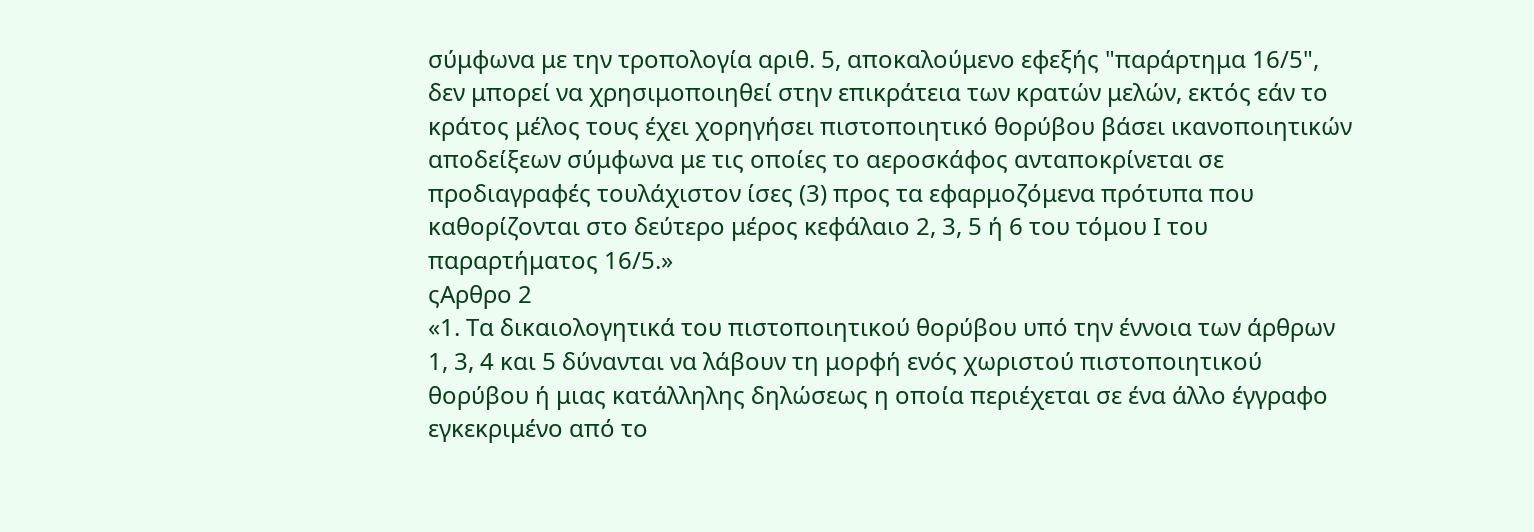σύμφωνα με την τροπολογία αριθ. 5, αποκαλούμενο εφεξής "παράρτημα 16/5", δεν μπορεί να χρησιμοποιηθεί στην επικράτεια των κρατών μελών, εκτός εάν το κράτος μέλος τους έχει χορηγήσει πιστοποιητικό θορύβου βάσει ικανοποιητικών αποδείξεων σύμφωνα με τις οποίες το αεροσκάφος ανταποκρίνεται σε προδιαγραφές τουλάχιστον ίσες (3) προς τα εφαρμοζόμενα πρότυπα που καθορίζονται στο δεύτερο μέρος κεφάλαιο 2, 3, 5 ή 6 του τόμου Ι του παραρτήματος 16/5.»
ςΑρθρο 2
«1. Τα δικαιολογητικά του πιστοποιητικού θορύβου υπό την έννοια των άρθρων 1, 3, 4 και 5 δύνανται να λάβουν τη μορφή ενός χωριστού πιστοποιητικού θορύβου ή μιας κατάλληλης δηλώσεως η οποία περιέχεται σε ένα άλλο έγγραφο εγκεκριμένο από το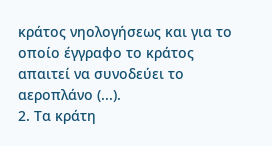κράτος νηολογήσεως και για το οποίο έγγραφο το κράτος απαιτεί να συνοδεύει το αεροπλάνο (...).
2. Τα κράτη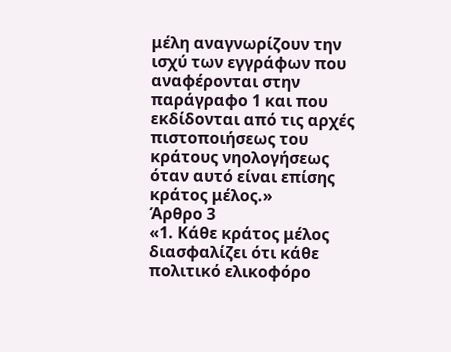μέλη αναγνωρίζουν την ισχύ των εγγράφων που αναφέρονται στην παράγραφο 1 και που εκδίδονται από τις αρχές πιστοποιήσεως του κράτους νηολογήσεως όταν αυτό είναι επίσης κράτος μέλος.»
Άρθρο 3
«1. Κάθε κράτος μέλος διασφαλίζει ότι κάθε πολιτικό ελικοφόρο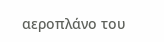αεροπλάνο του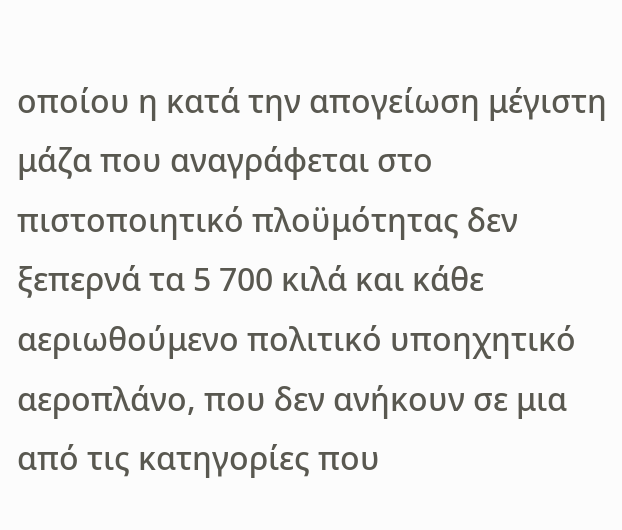οποίου η κατά την απογείωση μέγιστη μάζα που αναγράφεται στο πιστοποιητικό πλοϋμότητας δεν ξεπερνά τα 5 700 κιλά και κάθε αεριωθούμενο πολιτικό υποηχητικό αεροπλάνο, που δεν ανήκουν σε μια από τις κατηγορίες που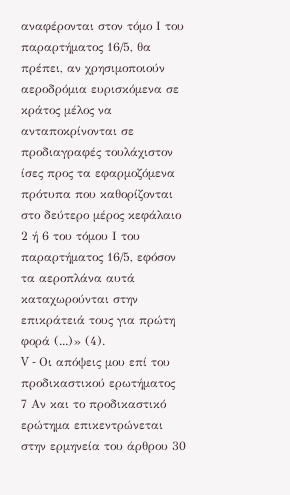αναφέρονται στον τόμο Ι του παραρτήματος 16/5, θα πρέπει, αν χρησιμοποιούν αεροδρόμια ευρισκόμενα σε κράτος μέλος να ανταποκρίνονται σε προδιαγραφές τουλάχιστον ίσες προς τα εφαρμοζόμενα πρότυπα που καθορίζονται στο δεύτερο μέρος κεφάλαιο 2 ή 6 του τόμου Ι του παραρτήματος 16/5, εφόσον τα αεροπλάνα αυτά καταχωρούνται στην επικράτειά τους για πρώτη φορά (...)» (4).
V - Οι απόψεις μου επί του προδικαστικού ερωτήματος
7 Αν και το προδικαστικό ερώτημα επικεντρώνεται στην ερμηνεία του άρθρου 30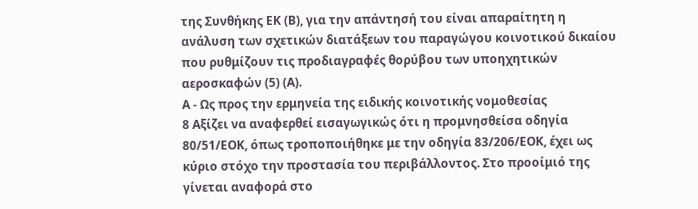της Συνθήκης ΕΚ (Β), για την απάντησή του είναι απαραίτητη η ανάλυση των σχετικών διατάξεων του παραγώγου κοινοτικού δικαίου που ρυθμίζουν τις προδιαγραφές θορύβου των υποηχητικών αεροσκαφών (5) (Α).
Α - Ως προς την ερμηνεία της ειδικής κοινοτικής νομοθεσίας
8 Αξίζει να αναφερθεί εισαγωγικώς ότι η προμνησθείσα οδηγία 80/51/ΕΟΚ, όπως τροποποιήθηκε με την οδηγία 83/206/ΕΟΚ, έχει ως κύριο στόχο την προστασία του περιβάλλοντος. Στο προοίμιό της γίνεται αναφορά στο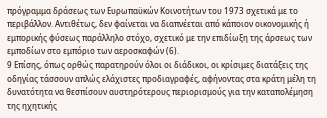πρόγραμμα δράσεως των Ευρωπαϋκών Κοινοτήτων του 1973 σχετικά με το περιβάλλον. Αντιθέτως, δεν φαίνεται να διαπνέεται από κάποιον οικονομικής ή εμπορικής φύσεως παράλληλο στόχο, σχετικό με την επιδίωξη της άρσεως των εμποδίων στο εμπόριο των αεροσκαφών (6).
9 Επίσης, όπως ορθώς παρατηρούν όλοι οι διάδικοι, οι κρίσιμες διατάξεις της οδηγίας τάσσουν απλώς ελάχιστες προδιαγραφές, αφήνοντας στα κράτη μέλη τη δυνατότητα να θεσπίσουν αυστηρότερους περιορισμούς για την καταπολέμηση της ηχητικής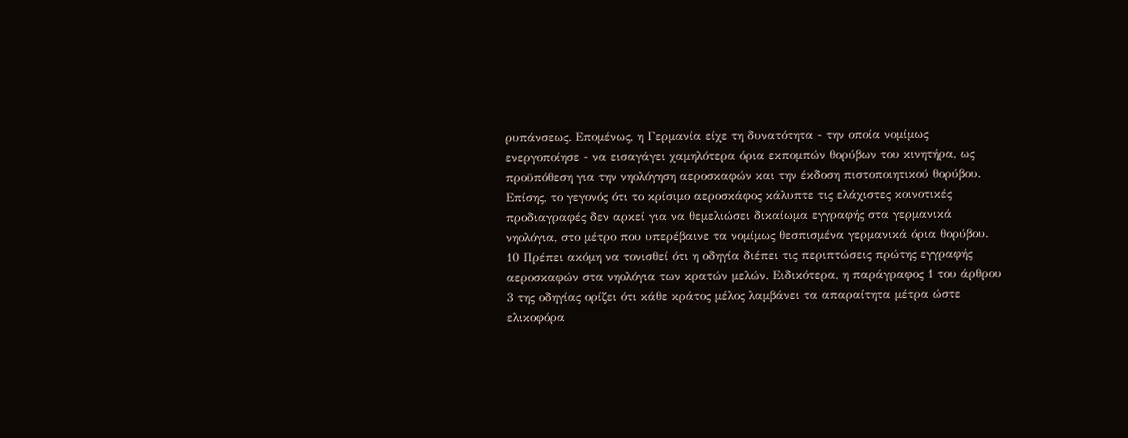ρυπάνσεως. Επομένως, η Γερμανία είχε τη δυνατότητα - την οποία νομίμως ενεργοποίησε - να εισαγάγει χαμηλότερα όρια εκπομπών θορύβων του κινητήρα, ως προϋπόθεση για την νηολόγηση αεροσκαφών και την έκδοση πιστοποιητικού θορύβου. Επίσης, το γεγονός ότι το κρίσιμο αεροσκάφος κάλυπτε τις ελάχιστες κοινοτικές προδιαγραφές δεν αρκεί για να θεμελιώσει δικαίωμα εγγραφής στα γερμανικά νηολόγια, στο μέτρο που υπερέβαινε τα νομίμως θεσπισμένα γερμανικά όρια θορύβου.
10 Πρέπει ακόμη να τονισθεί ότι η οδηγία διέπει τις περιπτώσεις πρώτης εγγραφής αεροσκαφών στα νηολόγια των κρατών μελών. Ειδικότερα, η παράγραφος 1 του άρθρου 3 της οδηγίας ορίζει ότι κάθε κράτος μέλος λαμβάνει τα απαραίτητα μέτρα ώστε ελικοφόρα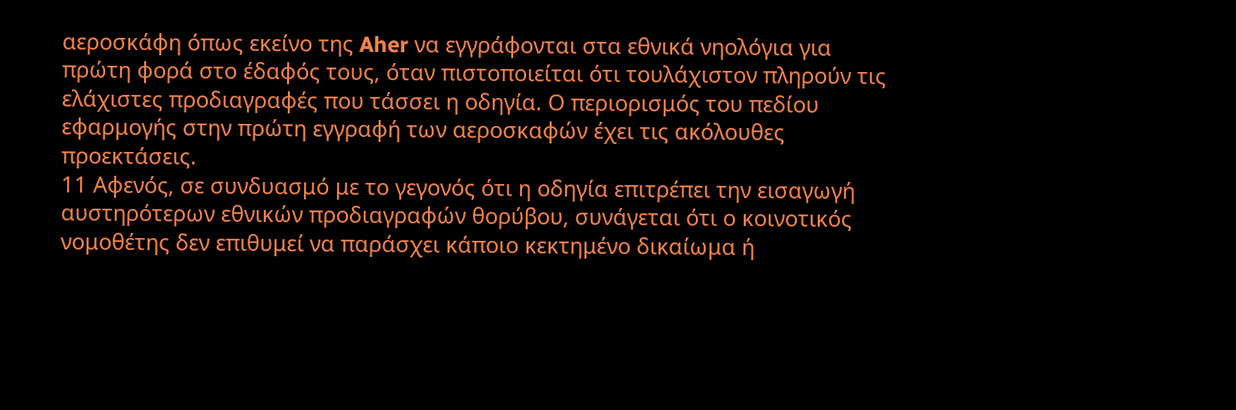αεροσκάφη όπως εκείνο της Aher να εγγράφονται στα εθνικά νηολόγια για πρώτη φορά στο έδαφός τους, όταν πιστοποιείται ότι τουλάχιστον πληρούν τις ελάχιστες προδιαγραφές που τάσσει η οδηγία. Ο περιορισμός του πεδίου εφαρμογής στην πρώτη εγγραφή των αεροσκαφών έχει τις ακόλουθες προεκτάσεις.
11 Αφενός, σε συνδυασμό με το γεγονός ότι η οδηγία επιτρέπει την εισαγωγή αυστηρότερων εθνικών προδιαγραφών θορύβου, συνάγεται ότι ο κοινοτικός νομοθέτης δεν επιθυμεί να παράσχει κάποιο κεκτημένο δικαίωμα ή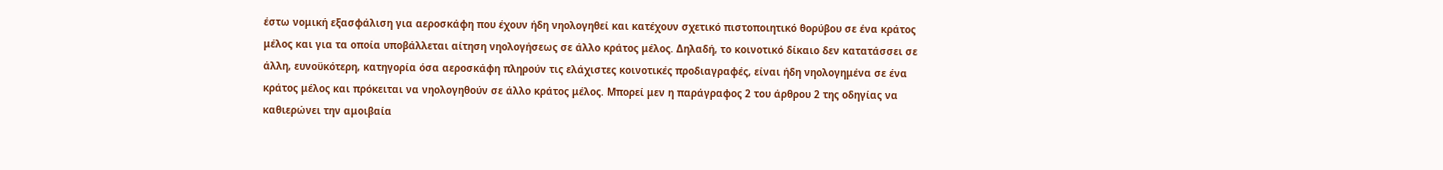έστω νομική εξασφάλιση για αεροσκάφη που έχουν ήδη νηολογηθεί και κατέχουν σχετικό πιστοποιητικό θορύβου σε ένα κράτος μέλος και για τα οποία υποβάλλεται αίτηση νηολογήσεως σε άλλο κράτος μέλος. Δηλαδή, το κοινοτικό δίκαιο δεν κατατάσσει σε άλλη, ευνοϋκότερη, κατηγορία όσα αεροσκάφη πληρούν τις ελάχιστες κοινοτικές προδιαγραφές, είναι ήδη νηολογημένα σε ένα κράτος μέλος και πρόκειται να νηολογηθούν σε άλλο κράτος μέλος. Μπορεί μεν η παράγραφος 2 του άρθρου 2 της οδηγίας να καθιερώνει την αμοιβαία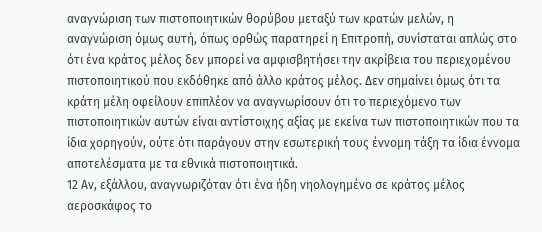αναγνώριση των πιστοποιητικών θορύβου μεταξύ των κρατών μελών, η αναγνώριση όμως αυτή, όπως ορθώς παρατηρεί η Επιτροπή, συνίσταται απλώς στο ότι ένα κράτος μέλος δεν μπορεί να αμφισβητήσει την ακρίβεια του περιεχομένου πιστοποιητικού που εκδόθηκε από άλλο κράτος μέλος. Δεν σημαίνει όμως ότι τα κράτη μέλη οφείλουν επιπλέον να αναγνωρίσουν ότι το περιεχόμενο των πιστοποιητικών αυτών είναι αντίστοιχης αξίας με εκείνα των πιστοποιητικών που τα ίδια χορηγούν, ούτε ότι παράγουν στην εσωτερική τους έννομη τάξη τα ίδια έννομα αποτελέσματα με τα εθνικά πιστοποιητικά.
12 Αν, εξάλλου, αναγνωριζόταν ότι ένα ήδη νηολογημένο σε κράτος μέλος αεροσκάφος το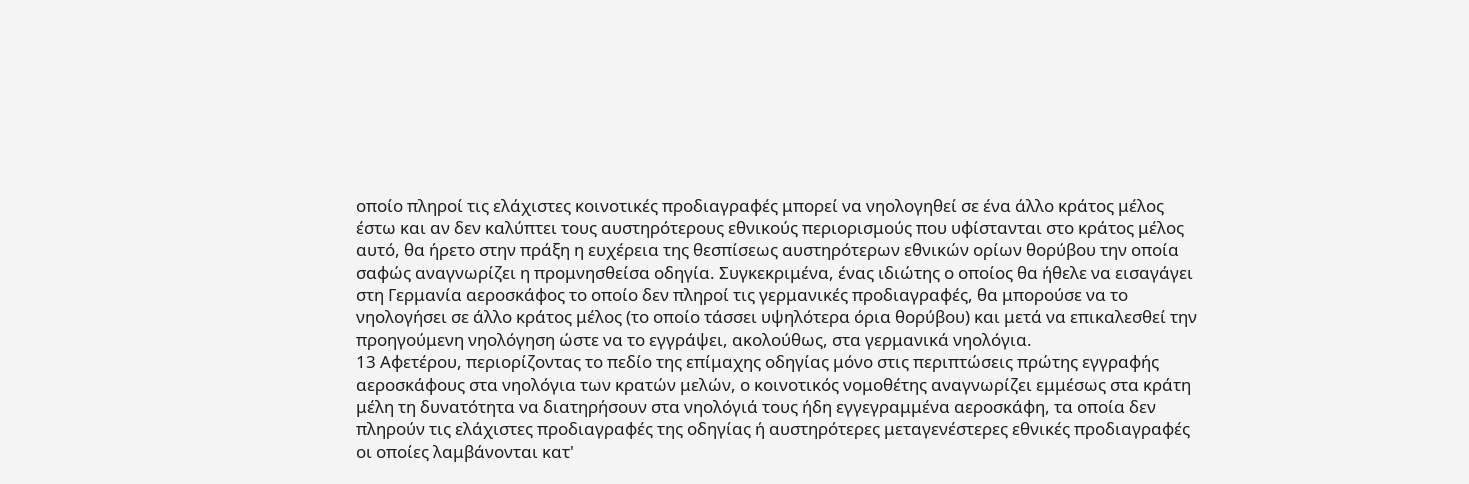οποίο πληροί τις ελάχιστες κοινοτικές προδιαγραφές μπορεί να νηολογηθεί σε ένα άλλο κράτος μέλος έστω και αν δεν καλύπτει τους αυστηρότερους εθνικούς περιορισμούς που υφίστανται στο κράτος μέλος αυτό, θα ήρετο στην πράξη η ευχέρεια της θεσπίσεως αυστηρότερων εθνικών ορίων θορύβου την οποία σαφώς αναγνωρίζει η προμνησθείσα οδηγία. Συγκεκριμένα, ένας ιδιώτης ο οποίος θα ήθελε να εισαγάγει στη Γερμανία αεροσκάφος το οποίο δεν πληροί τις γερμανικές προδιαγραφές, θα μπορούσε να το νηολογήσει σε άλλο κράτος μέλος (το οποίο τάσσει υψηλότερα όρια θορύβου) και μετά να επικαλεσθεί την προηγούμενη νηολόγηση ώστε να το εγγράψει, ακολούθως, στα γερμανικά νηολόγια.
13 Αφετέρου, περιορίζοντας το πεδίο της επίμαχης οδηγίας μόνο στις περιπτώσεις πρώτης εγγραφής αεροσκάφους στα νηολόγια των κρατών μελών, ο κοινοτικός νομοθέτης αναγνωρίζει εμμέσως στα κράτη μέλη τη δυνατότητα να διατηρήσουν στα νηολόγιά τους ήδη εγγεγραμμένα αεροσκάφη, τα οποία δεν πληρούν τις ελάχιστες προδιαγραφές της οδηγίας ή αυστηρότερες μεταγενέστερες εθνικές προδιαγραφές οι οποίες λαμβάνονται κατ'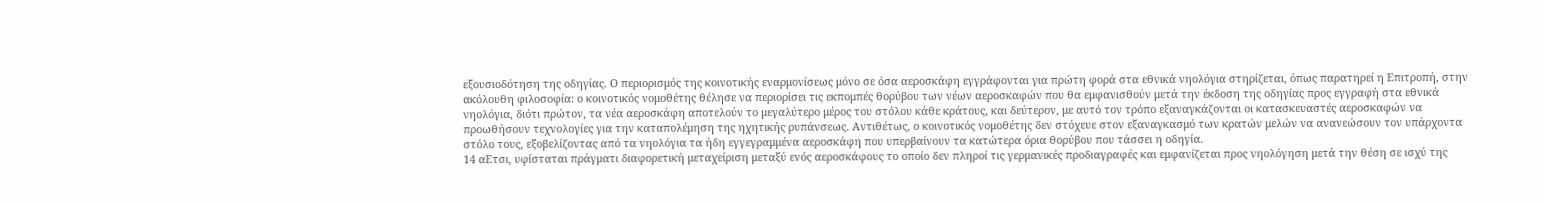εξουσιοδότηση της οδηγίας. Ο περιορισμός της κοινοτικής εναρμονίσεως μόνο σε όσα αεροσκάφη εγγράφονται για πρώτη φορά στα εθνικά νηολόγια στηρίζεται, όπως παρατηρεί η Επιτροπή, στην ακόλουθη φιλοσοφία: ο κοινοτικός νομοθέτης θέλησε να περιορίσει τις εκπομπές θορύβου των νέων αεροσκαφών που θα εμφανισθούν μετά την έκδοση της οδηγίας προς εγγραφή στα εθνικά νηολόγια, διότι πρώτον, τα νέα αεροσκάφη αποτελούν το μεγαλύτερο μέρος του στόλου κάθε κράτους, και δεύτερον, με αυτό τον τρόπο εξαναγκάζονται οι κατασκευαστές αεροσκαφών να προωθήσουν τεχνολογίες για την καταπολέμηση της ηχητικής ρυπάνσεως. Αντιθέτως, ο κοινοτικός νομοθέτης δεν στόχευε στον εξαναγκασμό των κρατών μελών να ανανεώσουν τον υπάρχοντα στόλο τους, εξοβελίζοντας από τα νηολόγια τα ήδη εγγεγραμμένα αεροσκάφη που υπερβαίνουν τα κατώτερα όρια θορύβου που τάσσει η οδηγία.
14 αΕτσι, υφίσταται πράγματι διαφορετική μεταχείριση μεταξύ ενός αεροσκάφους το οποίο δεν πληροί τις γερμανικές προδιαγραφές και εμφανίζεται προς νηολόγηση μετά την θέση σε ισχύ της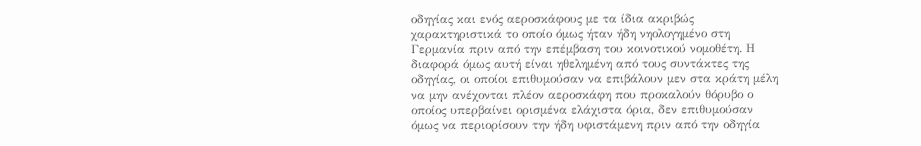οδηγίας και ενός αεροσκάφους με τα ίδια ακριβώς χαρακτηριστικά το οποίο όμως ήταν ήδη νηολογημένο στη Γερμανία πριν από την επέμβαση του κοινοτικού νομοθέτη. Η διαφορά όμως αυτή είναι ηθελημένη από τους συντάκτες της οδηγίας, οι οποίοι επιθυμούσαν να επιβάλουν μεν στα κράτη μέλη να μην ανέχονται πλέον αεροσκάφη που προκαλούν θόρυβο ο οποίος υπερβαίνει ορισμένα ελάχιστα όρια, δεν επιθυμούσαν όμως να περιορίσουν την ήδη υφιστάμενη πριν από την οδηγία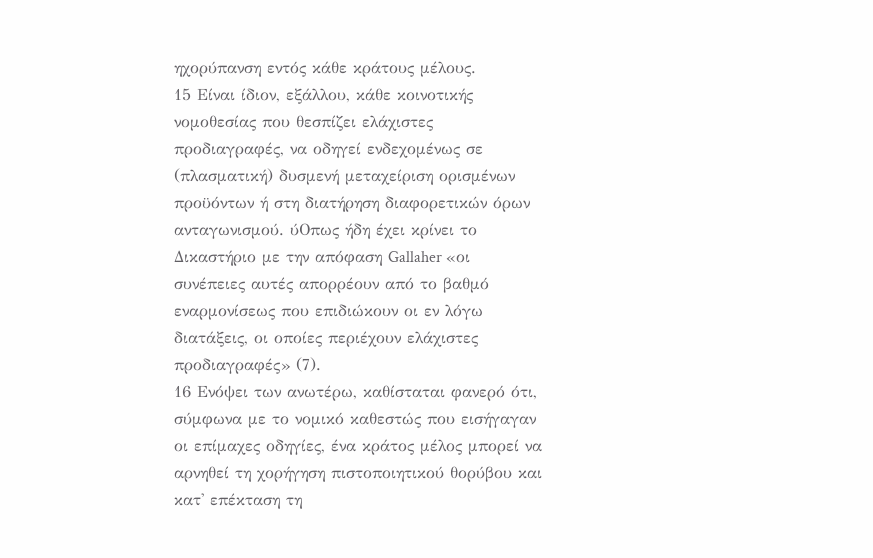ηχορύπανση εντός κάθε κράτους μέλους.
15 Είναι ίδιον, εξάλλου, κάθε κοινοτικής νομοθεσίας που θεσπίζει ελάχιστες προδιαγραφές, να οδηγεί ενδεχομένως σε (πλασματική) δυσμενή μεταχείριση ορισμένων προϋόντων ή στη διατήρηση διαφορετικών όρων ανταγωνισμού. ύΟπως ήδη έχει κρίνει το Δικαστήριο με την απόφαση Gallaher «οι συνέπειες αυτές απορρέουν από το βαθμό εναρμονίσεως που επιδιώκουν οι εν λόγω διατάξεις, οι οποίες περιέχουν ελάχιστες προδιαγραφές» (7).
16 Ενόψει των ανωτέρω, καθίσταται φανερό ότι, σύμφωνα με το νομικό καθεστώς που εισήγαγαν οι επίμαχες οδηγίες, ένα κράτος μέλος μπορεί να αρνηθεί τη χορήγηση πιστοποιητικού θορύβου και κατ' επέκταση τη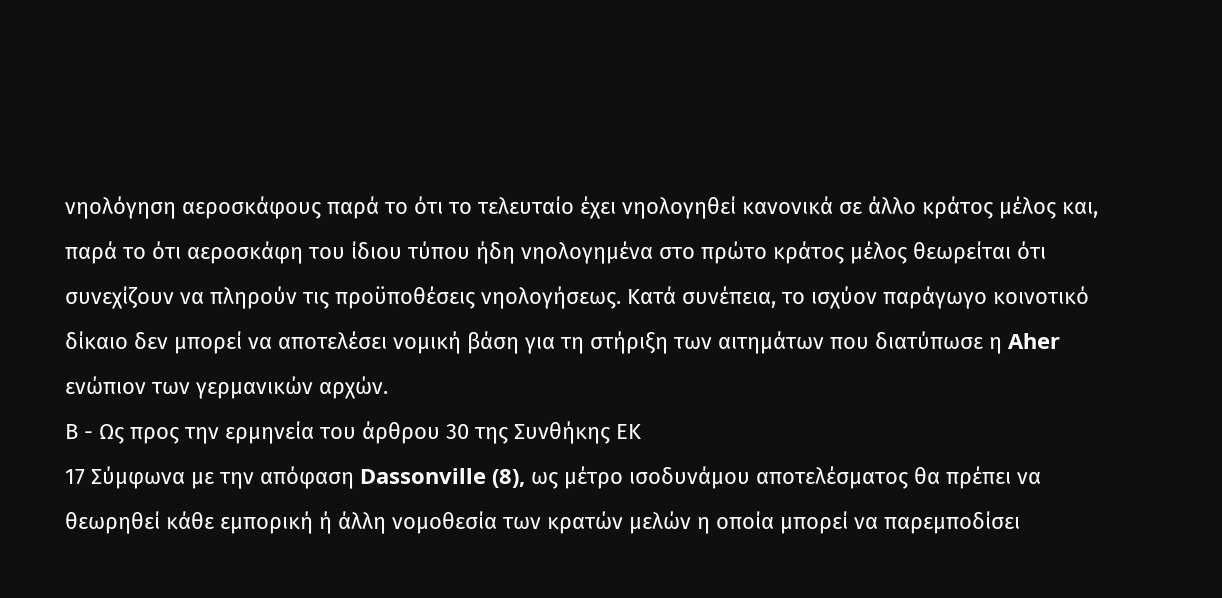νηολόγηση αεροσκάφους παρά το ότι το τελευταίο έχει νηολογηθεί κανονικά σε άλλο κράτος μέλος και, παρά το ότι αεροσκάφη του ίδιου τύπου ήδη νηολογημένα στο πρώτο κράτος μέλος θεωρείται ότι συνεχίζουν να πληρούν τις προϋποθέσεις νηολογήσεως. Κατά συνέπεια, το ισχύον παράγωγο κοινοτικό δίκαιο δεν μπορεί να αποτελέσει νομική βάση για τη στήριξη των αιτημάτων που διατύπωσε η Aher ενώπιον των γερμανικών αρχών.
Β - Ως προς την ερμηνεία του άρθρου 30 της Συνθήκης ΕΚ
17 Σύμφωνα με την απόφαση Dassonville (8), ως μέτρο ισοδυνάμου αποτελέσματος θα πρέπει να θεωρηθεί κάθε εμπορική ή άλλη νομοθεσία των κρατών μελών η οποία μπορεί να παρεμποδίσει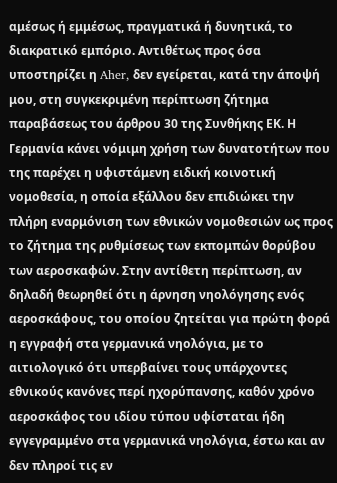αμέσως ή εμμέσως, πραγματικά ή δυνητικά, το διακρατικό εμπόριο. Αντιθέτως προς όσα υποστηρίζει η Aher, δεν εγείρεται, κατά την άποψή μου, στη συγκεκριμένη περίπτωση ζήτημα παραβάσεως του άρθρου 30 της Συνθήκης ΕΚ. Η Γερμανία κάνει νόμιμη χρήση των δυνατοτήτων που της παρέχει η υφιστάμενη ειδική κοινοτική νομοθεσία, η οποία εξάλλου δεν επιδιώκει την πλήρη εναρμόνιση των εθνικών νομοθεσιών ως προς το ζήτημα της ρυθμίσεως των εκπομπών θορύβου των αεροσκαφών. Στην αντίθετη περίπτωση, αν δηλαδή θεωρηθεί ότι η άρνηση νηολόγησης ενός αεροσκάφους, του οποίου ζητείται για πρώτη φορά η εγγραφή στα γερμανικά νηολόγια, με το αιτιολογικό ότι υπερβαίνει τους υπάρχοντες εθνικούς κανόνες περί ηχορύπανσης, καθόν χρόνο αεροσκάφος του ιδίου τύπου υφίσταται ήδη εγγεγραμμένο στα γερμανικά νηολόγια, έστω και αν δεν πληροί τις εν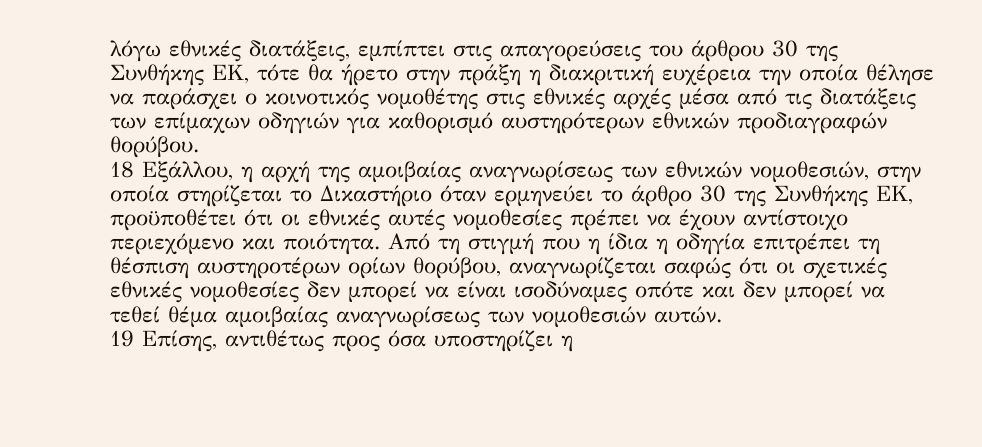λόγω εθνικές διατάξεις, εμπίπτει στις απαγορεύσεις του άρθρου 30 της Συνθήκης ΕΚ, τότε θα ήρετο στην πράξη η διακριτική ευχέρεια την οποία θέλησε να παράσχει ο κοινοτικός νομοθέτης στις εθνικές αρχές μέσα από τις διατάξεις των επίμαχων οδηγιών για καθορισμό αυστηρότερων εθνικών προδιαγραφών θορύβου.
18 Εξάλλου, η αρχή της αμοιβαίας αναγνωρίσεως των εθνικών νομοθεσιών, στην οποία στηρίζεται το Δικαστήριο όταν ερμηνεύει το άρθρο 30 της Συνθήκης ΕΚ, προϋποθέτει ότι οι εθνικές αυτές νομοθεσίες πρέπει να έχουν αντίστοιχο περιεχόμενο και ποιότητα. Από τη στιγμή που η ίδια η οδηγία επιτρέπει τη θέσπιση αυστηροτέρων ορίων θορύβου, αναγνωρίζεται σαφώς ότι οι σχετικές εθνικές νομοθεσίες δεν μπορεί να είναι ισοδύναμες οπότε και δεν μπορεί να τεθεί θέμα αμοιβαίας αναγνωρίσεως των νομοθεσιών αυτών.
19 Επίσης, αντιθέτως προς όσα υποστηρίζει η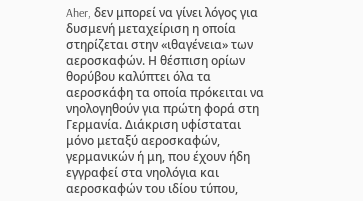Aher, δεν μπορεί να γίνει λόγος για δυσμενή μεταχείριση η οποία στηρίζεται στην «ιθαγένεια» των αεροσκαφών. Η θέσπιση ορίων θορύβου καλύπτει όλα τα αεροσκάφη τα οποία πρόκειται να νηολογηθούν για πρώτη φορά στη Γερμανία. Διάκριση υφίσταται μόνο μεταξύ αεροσκαφών, γερμανικών ή μη, που έχουν ήδη εγγραφεί στα νηολόγια και αεροσκαφών του ιδίου τύπου,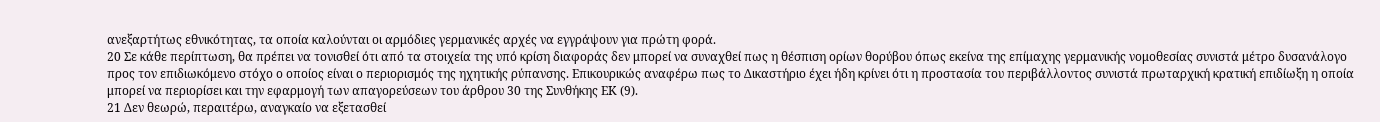ανεξαρτήτως εθνικότητας, τα οποία καλούνται οι αρμόδιες γερμανικές αρχές να εγγράψουν για πρώτη φορά.
20 Σε κάθε περίπτωση, θα πρέπει να τονισθεί ότι από τα στοιχεία της υπό κρίση διαφοράς δεν μπορεί να συναχθεί πως η θέσπιση ορίων θορύβου όπως εκείνα της επίμαχης γερμανικής νομοθεσίας συνιστά μέτρο δυσανάλογο προς τον επιδιωκόμενο στόχο ο οποίος είναι ο περιορισμός της ηχητικής ρύπανσης. Επικουρικώς αναφέρω πως το Δικαστήριο έχει ήδη κρίνει ότι η προστασία του περιβάλλοντος συνιστά πρωταρχική κρατική επιδίωξη η οποία μπορεί να περιορίσει και την εφαρμογή των απαγορεύσεων του άρθρου 30 της Συνθήκης ΕΚ (9).
21 Δεν θεωρώ, περαιτέρω, αναγκαίο να εξετασθεί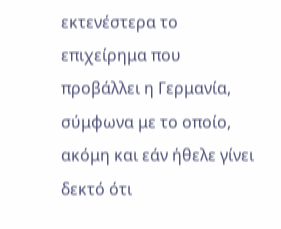εκτενέστερα το επιχείρημα που προβάλλει η Γερμανία, σύμφωνα με το οποίο, ακόμη και εάν ήθελε γίνει δεκτό ότι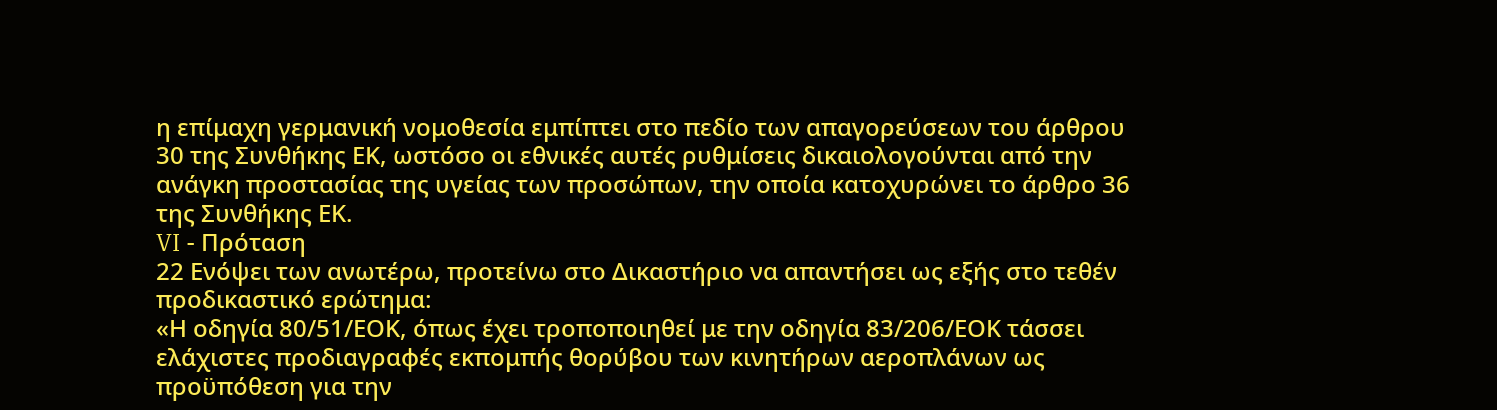η επίμαχη γερμανική νομοθεσία εμπίπτει στο πεδίο των απαγορεύσεων του άρθρου 30 της Συνθήκης ΕΚ, ωστόσο οι εθνικές αυτές ρυθμίσεις δικαιολογούνται από την ανάγκη προστασίας της υγείας των προσώπων, την οποία κατοχυρώνει το άρθρο 36 της Συνθήκης ΕΚ.
VI - Πρόταση
22 Ενόψει των ανωτέρω, προτείνω στο Δικαστήριο να απαντήσει ως εξής στο τεθέν προδικαστικό ερώτημα:
«Η οδηγία 80/51/ΕΟΚ, όπως έχει τροποποιηθεί με την οδηγία 83/206/ΕΟΚ τάσσει ελάχιστες προδιαγραφές εκπομπής θορύβου των κινητήρων αεροπλάνων ως προϋπόθεση για την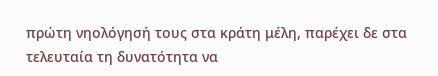πρώτη νηολόγησή τους στα κράτη μέλη, παρέχει δε στα τελευταία τη δυνατότητα να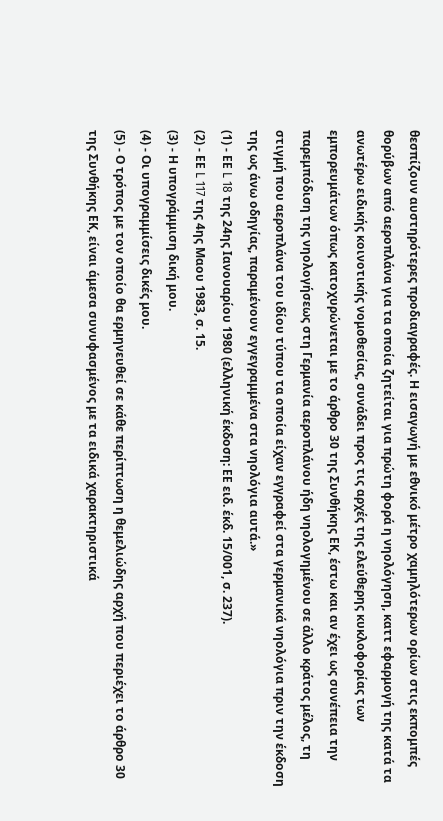θεσπίζουν αυστηρότερες προδιαγραφές. Η εισαγωγή με εθνικό μέτρο χαμηλότερων ορίων στις εκπομπές θορύβων από αεροπλάνα για τα οποία ζητείται για πρώτη φορά η νηολόγηση, καττ εφαρμογή της κατά τα ανωτέρω ειδικής κοινοτικής νομοθεσίας, συνάδει προς τις αρχές της ελεύθερης κυκλοφορίας των εμπορευμάτων όπως κατοχυρώνεται με το άρθρο 30 της Συνθήκης ΕΚ, έστω και αν έχει ως συνέπεια την παρεμπόδιση της νηολογήσεως στη Γερμανία αεροπλάνου ήδη νηολογημένου σε άλλο κράτος μέλος, τη στιγμή που αεροπλάνα του ιδίου τύπου τα οποία είχαν εγγραφεί στα γερμανικά νηολόγια πριν την έκδοση της ως άνω οδηγίας, παραμένουν εγγεγραμμένα στα νηολόγια αυτά.»
(1) - ΕΕ L 18 της 24ης Ιανουαρίου 1980 (ελληνική έκδοση: ΕΕ ειδ. έκδ. 15/001, σ. 237).
(2) - ΕΕ L 117 της 4ης Μαου 1983, σ. 15.
(3) - Η υπογράμμιση δική μου.
(4) - Οι υπογραμμίσεις δικές μου.
(5) - Ο τρόπος με τον οποίο θα ερμηνευθεί σε κάθε περίπτωση η θεμελιώδης αρχή που περιέχει το άρθρο 30 της Συνθήκης ΕΚ, είναι άμεσα συνυφασμένος με τα ειδικά χαρακτηριστικά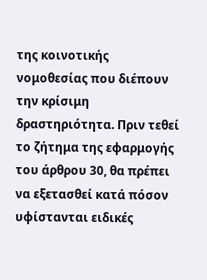της κοινοτικής νομοθεσίας που διέπουν την κρίσιμη δραστηριότητα. Πριν τεθεί το ζήτημα της εφαρμογής του άρθρου 30, θα πρέπει να εξετασθεί κατά πόσον υφίστανται ειδικές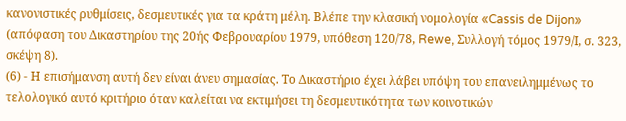κανονιστικές ρυθμίσεις, δεσμευτικές για τα κράτη μέλη. Βλέπε την κλασική νομολογία «Cassis de Dijon» (απόφαση του Δικαστηρίου της 20ής Φεβρουαρίου 1979, υπόθεση 120/78, Rewe, Συλλογή τόμος 1979/Ι, σ. 323, σκέψη 8).
(6) - Η επισήμανση αυτή δεν είναι άνευ σημασίας. Το Δικαστήριο έχει λάβει υπόψη του επανειλημμένως το τελολογικό αυτό κριτήριο όταν καλείται να εκτιμήσει τη δεσμευτικότητα των κοινοτικών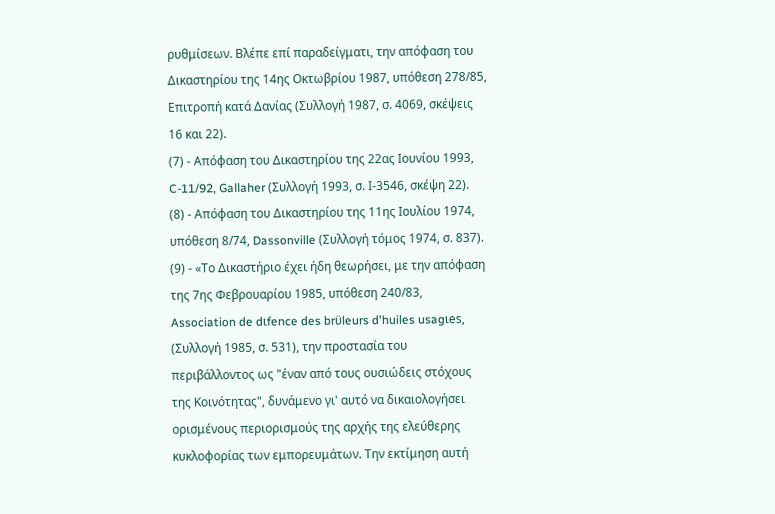ρυθμίσεων. Βλέπε επί παραδείγματι, την απόφαση του Δικαστηρίου της 14ης Οκτωβρίου 1987, υπόθεση 278/85, Επιτροπή κατά Δανίας (Συλλογή 1987, σ. 4069, σκέψεις 16 και 22).
(7) - Απόφαση του Δικαστηρίου της 22ας Ιουνίου 1993, C-11/92, Gallaher (Συλλογή 1993, σ. Ι-3546, σκέψη 22).
(8) - Απόφαση του Δικαστηρίου της 11ης Ιουλίου 1974, υπόθεση 8/74, Dassonville (Συλλογή τόμος 1974, σ. 837).
(9) - «Το Δικαστήριο έχει ήδη θεωρήσει, με την απόφαση της 7ης Φεβρουαρίου 1985, υπόθεση 240/83, Association de dιfence des brϋleurs d'huiles usagιes, (Συλλογή 1985, σ. 531), την προστασία του περιβάλλοντος ως "έναν από τους ουσιώδεις στόχους της Κοινότητας", δυνάμενο γι' αυτό να δικαιολογήσει ορισμένους περιορισμούς της αρχής της ελεύθερης κυκλοφορίας των εμπορευμάτων. Την εκτίμηση αυτή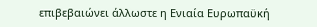επιβεβαιώνει άλλωστε η Ενιαία Ευρωπαϋκή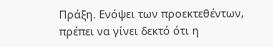Πράξη. Ενόψει των προεκτεθέντων, πρέπει να γίνει δεκτό ότι η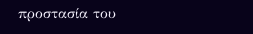προστασία του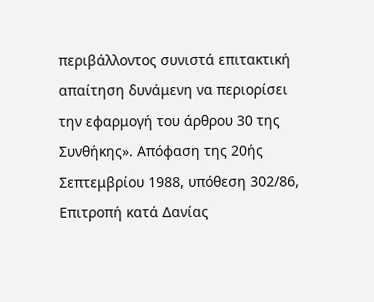περιβάλλοντος συνιστά επιτακτική απαίτηση δυνάμενη να περιορίσει την εφαρμογή του άρθρου 30 της Συνθήκης». Απόφαση της 20ής Σεπτεμβρίου 1988, υπόθεση 302/86, Επιτροπή κατά Δανίας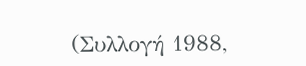(Συλλογή 1988,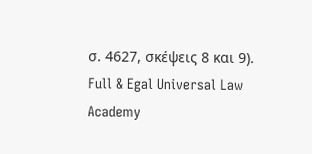σ. 4627, σκέψεις 8 και 9).
Full & Egal Universal Law Academy